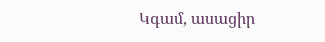Կգամ, ասացիր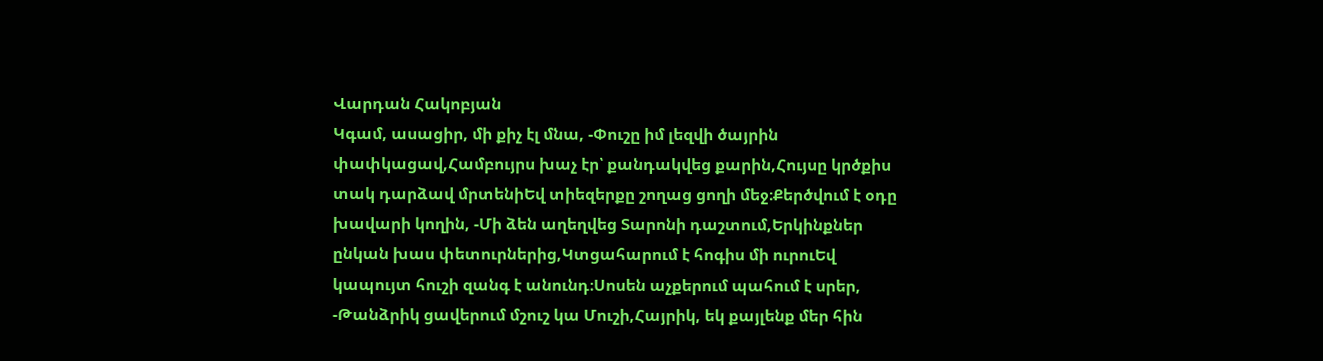Վարդան Հակոբյան
Կգամ, ասացիր, մի քիչ էլ մնա, -Փուշը իմ լեզվի ծայրին փափկացավ,Համբույրս խաչ էր՝ քանդակվեց քարին,Հույսը կրծքիս տակ դարձավ մրտենիԵվ տիեզերքը շողաց ցողի մեջ։Քերծվում է օդը խավարի կողին, -Մի ձեն աղեղվեց Տարոնի դաշտում,Երկինքներ ընկան խաս փետուրներից,Կտցահարում է հոգիս մի ուրուԵվ կապույտ հուշի զանգ է անունդ։Սոսեն աչքերում պահում է սրեր, -Թանձրիկ ցավերում մշուշ կա Մուշի,Հայրիկ, եկ քայլենք մեր հին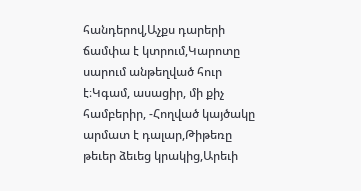հանդերով,Աչքս դարերի ճամփա է կտրում,Կարոտը սարում անթեղված հուր է։Կգամ, ասացիր, մի քիչ համբերիր, -Հողված կայծակը արմատ է դալար,Թիթեռը թեւեր ձեւեց կրակից,Արեւի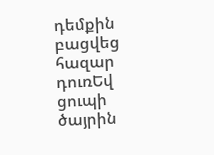դեմքին բացվեց հազար դուռԵվ ցուպի ծայրին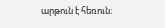արթուն է հեռուն։